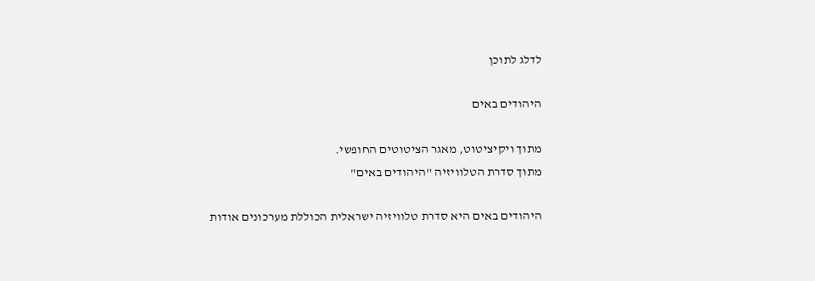לדלג לתוכן

היהודים באים

מתוך ויקיציטוט, מאגר הציטוטים החופשי.
מתוך סדרת הטלוויזיה "היהודים באים"

היהודים באים היא סדרת טלוויזיה ישראלית הכוללת מערכונים אודות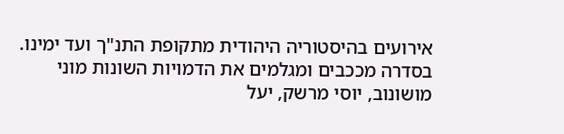אירועים בהיסטוריה היהודית מתקופת התנ"ך ועד ימינו. בסדרה מככבים ומגלמים את הדמויות השונות מוני מושונוב, יוסי מרשק, יעל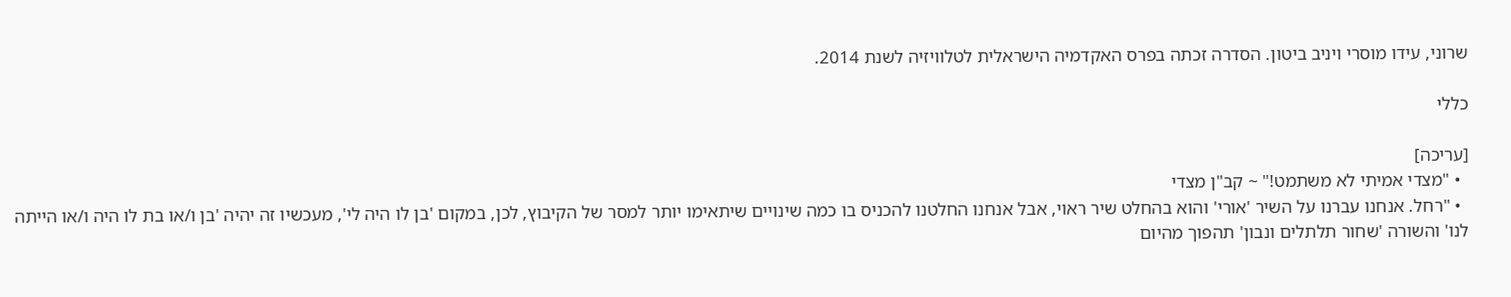שרוני, עידו מוסרי ויניב ביטון. הסדרה זכתה בפרס האקדמיה הישראלית לטלוויזיה לשנת 2014.

כללי

[עריכה]
  • "מצדי אמיתי לא משתמט!" ~ קב"ן מצדי
  • "רחל. אנחנו עברנו על השיר 'אורי' והוא בהחלט שיר ראוי, אבל אנחנו החלטנו להכניס בו כמה שינויים שיתאימו יותר למסר של הקיבוץ, לכן, במקום 'בן לו היה לי', מעכשיו זה יהיה 'בן ו/או בת לו היה ו/או הייתה לנו' והשורה 'שחור תלתלים ונבון' תהפוך מהיום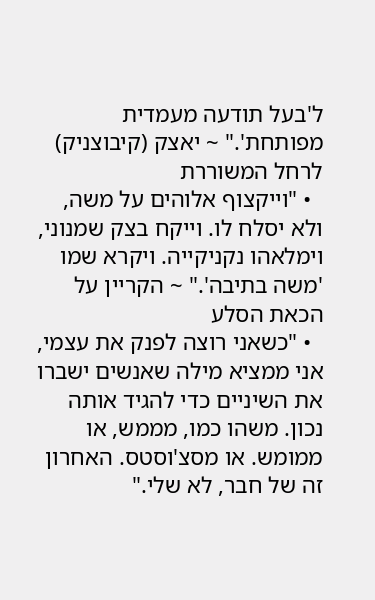ל'בעל תודעה מעמדית מפותחת'." ~ יאצק (קיבוצניק) לרחל המשוררת
  • "וייקצוף אלוהים על משה, ולא יסלח לו. וייקח בצק שמנוני, וימלאהו נקניקייה. ויקרא שמו 'משה בתיבה'." ~ הקריין על הכאת הסלע
  • "כשאני רוצה לפנק את עצמי, אני ממציא מילה שאנשים ישברו את השיניים כדי להגיד אותה נכון. משהו כמו, מממש, או ממומש. או מסצ'וסטס. האחרון זה של חבר, לא שלי."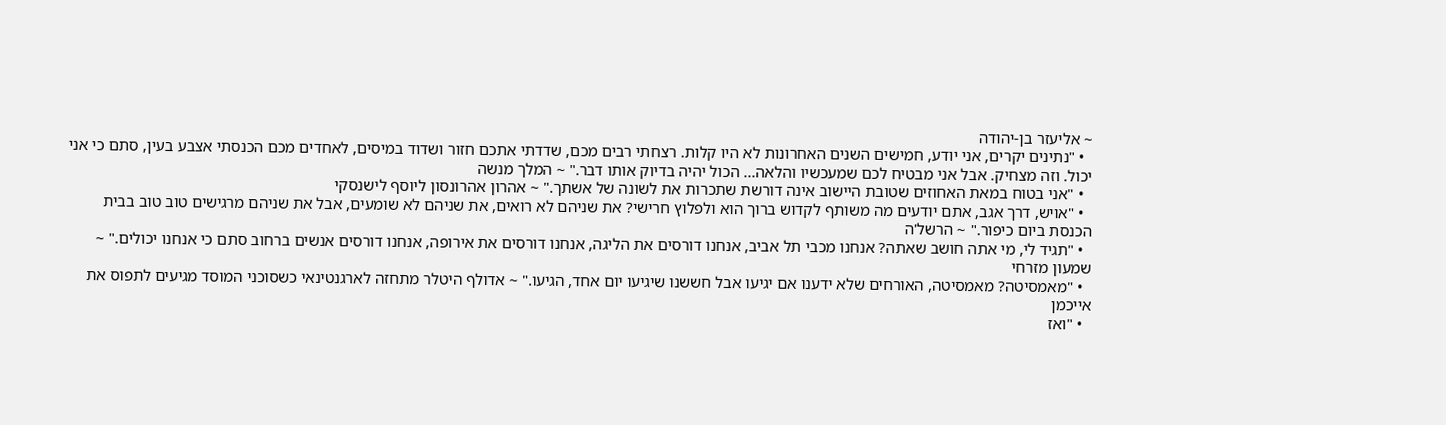~ אליעזר בן-יהודה
  • "נתינים יקרים, אני יודע, חמישים השנים האחרונות לא היו קלות. רצחתי רבים מכם, שדדתי אתכם חזור ושדוד במיסים, לאחדים מכם הכנסתי אצבע בעין, סתם כי אני יכול. וזה מצחיק. אבל אני מבטיח לכם שמעכשיו והלאה... הכול יהיה בדיוק אותו דבר." ~ המלך מנשה
  • "אני בטוח במאת האחוזים שטובת היישוב אינה דורשת שתכרות את לשונה של אשתך." ~ אהרון אהרונסון ליוסף לישנסקי
  • "אויש, דרך אגב, אתם יודעים מה משותף לקדוש ברוך הוא ולפלוץ חרישי? את שניהם לא רואים, את שניהם לא שומעים, אבל את שניהם מרגישים טוב טוב בבית הכנסת ביום כיפור." ~ הרשל'ה
  • "תגיד לי, מי אתה חושב שאתה? אנחנו מכבי תל אביב, אנחנו דורסים את הליגה, אנחנו דורסים את אירופה, אנחנו דורסים אנשים ברחוב סתם כי אנחנו יכולים." ~ שמעון מזרחי
  • "מאמסיטה? מאמסיטה, האורחים שלא ידענו אם יגיעו אבל חששנו שיגיעו יום אחד, הגיעו." ~ אדולף היטלר מתחזה לארגנטינאי כשסוכני המוסד מגיעים לתפוס את אייכמן
  • "ואז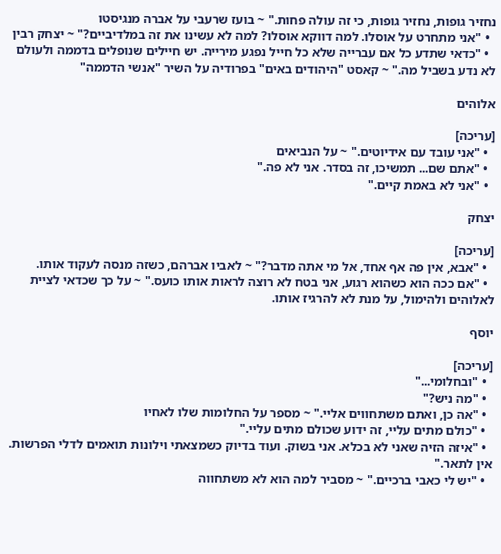נחזיר גופות, נחזיר גופות, כי זה עולה פחות." ~ בועז שרעבי על אברה מנגיסטו
  • "אני מתחרט על אוסלו. למה דווקא אוסלו? למה לא עשינו את זה במלדיביים?" ~ יצחק רבין
  • "כדאי שתדע כל אם עברייה שלא כל חייל נפגע מירייה. יש חיילים שנופלים בדממה ולעולם לא נדע בשביל מה." ~ קאסט "היהודים באים" בפרודיה על השיר "אנשי הדממה"

אלוהים

[עריכה]
  • "אני עובד עם אידיוטים." ~ על הנביאים
  • "אתם שם... תמשיכו, זה בסדר. אני לא פה."
  • "אני לא באמת קיים."

יצחק

[עריכה]
  • "אבא, אין פה אף אחד, אל מי אתה מדבר?" ~ לאביו אברהם, כשזה מנסה לעקוד אותו.
  • "אם ככה הוא כשהוא רגוע, אני בטח לא רוצה לראות אותו כועס." ~ על כך שכדאי לציית לאלוהים ולהימול, על מנת לא להרגיז אותו.

יוסף

[עריכה]
  • "ובחלומי..."
  • "מה ניש?"
  • "אה כן, ואתם משתחווים אליי." ~ מספר על החלומות שלו לאחיו
  • "כולם מתים עליי, זה ידוע שכולם מתים עליי."
  • "איזה הזיה שאני לא בכלא. אני בשוק. ועוד בדיוק כשמצאתי וילונות תואמים לדלי הפרשות. אין לתאר."
  • "יש לי כאבי ברכיים." ~ מסביר למה הוא לא משתחווה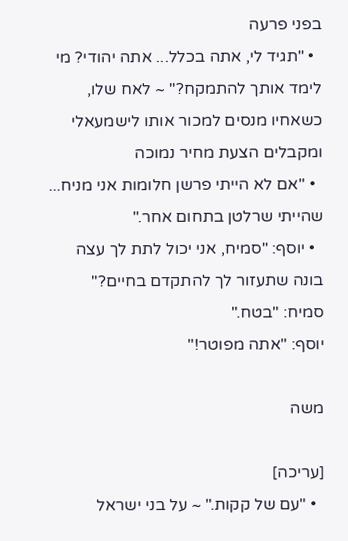בפני פרעה
  • "תגיד לי, אתה בכלל... אתה יהודי? מי לימד אותך להתמקח?" ~ לאח שלו, כשאחיו מנסים למכור אותו לישמעאלי ומקבלים הצעת מחיר נמוכה
  • "אם לא הייתי פרשן חלומות אני מניח... שהייתי שרלטן בתחום אחר."
  • יוסף: "סמיח, אני יכול לתת לך עצה בונה שתעזור לך להתקדם בחיים?"
סמיח: "בטח."
יוסף: "אתה מפוטר!"

משה

[עריכה]
  • "עם של קקות." ~ על בני ישראל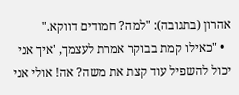אהרון (בתגובה): "למה? חמודים דווקא."
  • "כאילו קמת בבוקר אמרת לעצמך, 'איך אני יכול להשפיל עוד קצת את משה? אה! אולי אני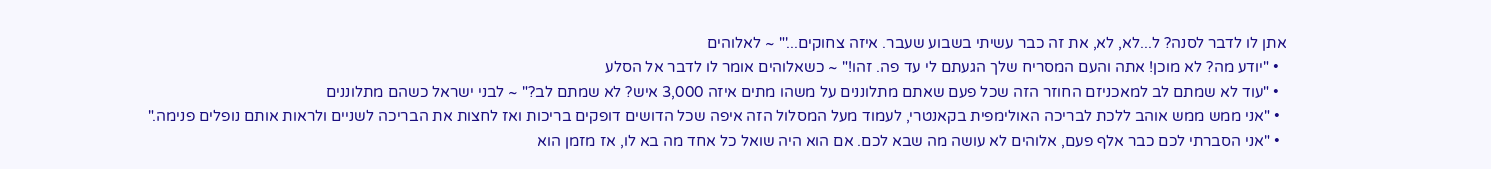אתן לו לדבר לסנה? ל...לא, לא, את זה כבר עשיתי בשבוע שעבר. איזה צחוקים...'" ~ לאלוהים
  • "יודע מה? לא מוכן! אתה והעם המסריח שלך הגעתם לי עד פה. זהו!" ~ כשאלוהים אומר לו לדבר אל הסלע
  • "עוד לא שמתם לב למאכניזם החוזר הזה שכל פעם שאתם מתלוננים על משהו מתים איזה 3,000 איש? לא שמתם לב?" ~ לבני ישראל כשהם מתלוננים
  • "אני ממש ממש אוהב ללכת לבריכה האולימפית בקאנטרי, לעמוד מעל המסלול הזה איפה שכל הדושים דופקים בריכות ואז לחצות את הבריכה לשניים ולראות אותם נופלים פנימה."
  • "אני הסברתי לכם כבר אלף פעם, אלוהים לא עושה מה שבא לכם. אם הוא היה שואל כל אחד מה בא לו, אז מזמן הוא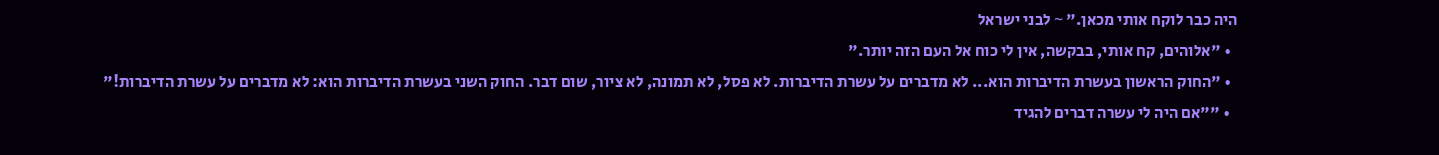היה כבר לוקח אותי מכאן." ~ לבני ישראל
  • "אלוהים, קח אותי, בבקשה, אין לי כוח אל העם הזה יותר."
  • "החוק הראשון בעשרת הדיברות הוא... לא מדברים על עשרת הדיברות. לא פסל, לא תמונה, לא ציור, שום דבר. החוק השני בעשרת הדיברות הוא: לא מדברים על עשרת הדיברות!"
  • ""אם היה לי עשרה דברים להגיד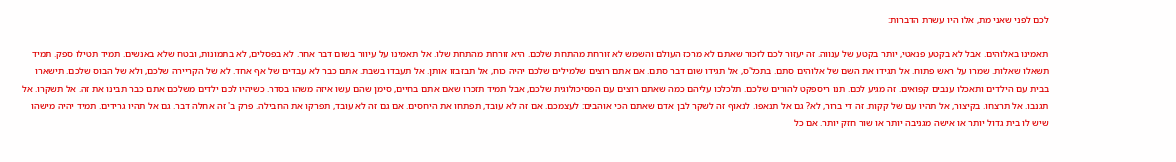לכם לפני שאני מת, אלו היו עשרת הדברות:

תאמינו באלוהים. אבל לא בקטע פנאטי, יותר בקטע של ענווה. זה יעזור לכם לזכור שאתם לא מרכז העולם והשמש לא זורחת מהתחת שלכם. היא זורחת מהתחת שלו. אל תאמינו על עיוור בשום דבר אחר. לא בפסלים, לא בתמונות, ובטח שלא באנשים. תמיד תטילו ספק. תמיד תשאלו שאלות. שמרו על ראש פתוח. אל תגידו את השם של אלוהים סתם. בתכל'ס, אל תגידו שום דבר סתם. אם אתם רוצים שלמילים שלכם יהיה כוח, אל תבזבזו אותן. אל תעבדו בשבת. אתם כבר לא עבדים של אף אחד. לא של הקריירה שלכם, ולא של הבוס שלכם. תישארו בבית עם הילדים ותאכלו ענבים קפואים. זה מגיע לכם. תנו ריספקט להורים שלכם. תלכלכו עליהם כמה שאתם רוצים עם הפסיכולוגית שלכם, אבל תמיד תזכרו שאם אתם בחיים, סימן שהם עשו איזה משהו בסדר. כשיהיו לכם ילדים משלכם אתם כבר תבינו את זה. אל תשקרו. אל תגנבו. אל תרצחו. בקיצור, אל תהיו עם של קקות. זה די ברור, לא? גם אל תנאפו. לנאוף זה לשקר לבן אדם שאתם הכי אוהבים: לעצמכם. אם זה לא עובד, תפתחו את היחסים. אם גם זה לא עובד, תפרקו את החבילה. פרק ב' זה אחלה דבר. גם אל תהיו גרידים. תמיד יהיה מישהו שיש לו בית גדול יותר או אישה מגניבה יותר או שור חזק יותר. אם כל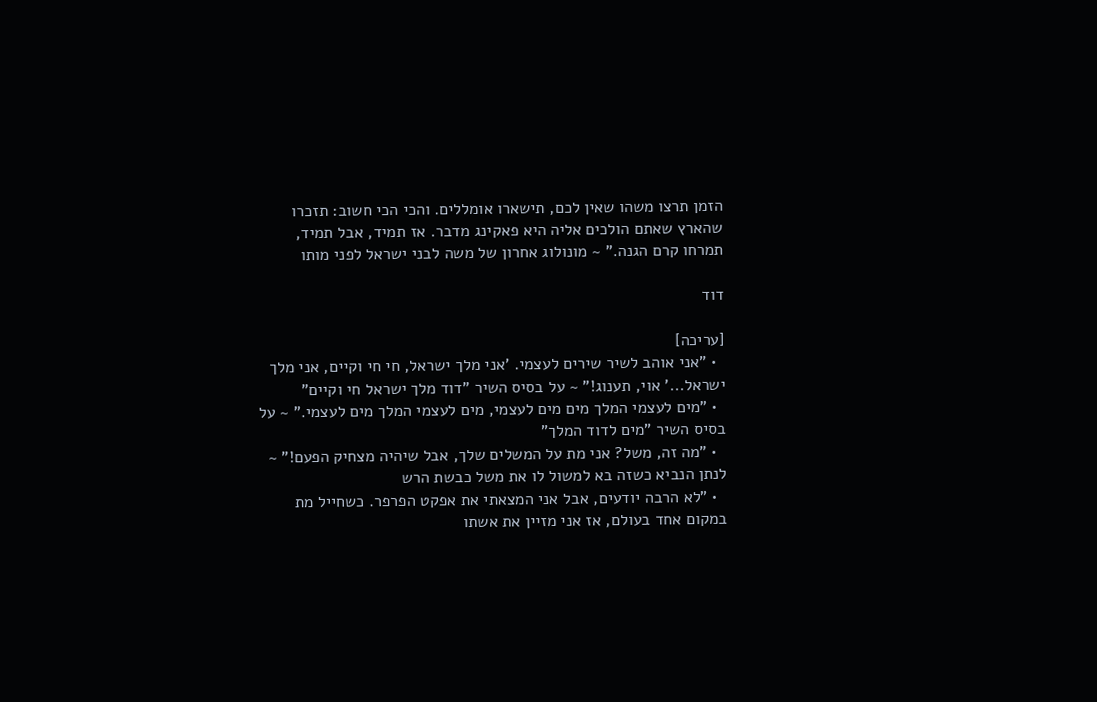הזמן תרצו משהו שאין לכם, תישארו אומללים. והכי הכי חשוב: תזכרו שהארץ שאתם הולכים אליה היא פאקינג מדבר. אז תמיד, אבל תמיד, תמרחו קרם הגנה." ~ מונולוג אחרון של משה לבני ישראל לפני מותו

דוד

[עריכה]
  • "אני אוהב לשיר שירים לעצמי. 'אני מלך ישראל, חי חי וקיים, אני מלך ישראל...' אוי, תענוג!" ~ על בסיס השיר "דוד מלך ישראל חי וקיים"
  • "מים לעצמי המלך מים מים לעצמי, מים לעצמי המלך מים לעצמי." ~ על בסיס השיר "מים לדוד המלך"
  • "מה זה, משל? אני מת על המשלים שלך, אבל שיהיה מצחיק הפעם!" ~ לנתן הנביא כשזה בא למשול לו את משל כבשת הרש
  • "לא הרבה יודעים, אבל אני המצאתי את אפקט הפרפר. כשחייל מת במקום אחד בעולם, אז אני מזיין את אשתו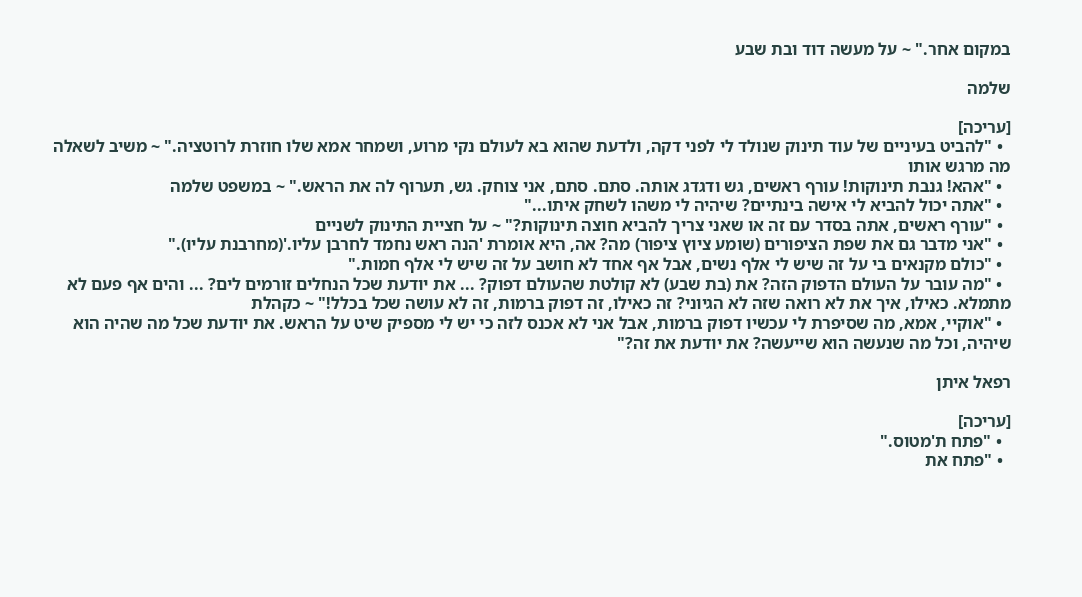במקום אחר." ~ על מעשה דוד ובת שבע

שלמה

[עריכה]
  • "להביט בעיניים של עוד תינוק שנולד לי לפני דקה, ולדעת שהוא בא לעולם נקי מרוע, ושמחר אמא שלו חוזרת לרוטציה." ~ משיב לשאלה מה מרגש אותו
  • "אהא! גנבת תינוקות! עורף ראשים, גש ודגדג אותה. סתם. סתם, אני צוחק. גש, תערוף לה את הראש." ~ במשפט שלמה
  • "אתה יכול להביא לי אישה בינתיים? שיהיה לי משהו לשחק איתו..."
  • "עורף ראשים, אתה בסדר עם זה או שאני צריך להביא חוצה תינוקות?" ~ על חציית התינוק לשניים
  • "אני מדבר גם את שפת הציפורים (שומע ציוץ ציפור) מה? אה, היא אומרת 'הנה ראש נחמד לחרבן עליו.'(מחרבנת עליו)."
  • "כולם מקנאים בי על זה שיש לי אלף נשים, אבל אף אחד לא חושב על זה שיש לי אלף חמות."
  • "מה עובר על העולם הדפוק הזה? את (בת שבע) לא קולטת שהעולם דפוק? ... את יודעת שכל הנחלים זורמים לים? ... והים אף פעם לא מתמלא. כאילו, איך את לא רואה שזה לא הגיוני? זה כאילו, זה דפוק ברמות, זה לא עושה שכל בכלל!" ~ כקהלת
  • "אוקיי, אמא, מה שסיפרת לי עכשיו דפוק ברמות, אבל אני לא אכנס לזה כי יש לי מספיק שיט על הראש. את יודעת שכל מה שהיה הוא שיהיה, וכל מה שנעשה הוא שייעשה? את יודעת את זה?"

רפאל איתן

[עריכה]
  • "פתח ת'מטוס."
  • "פתח את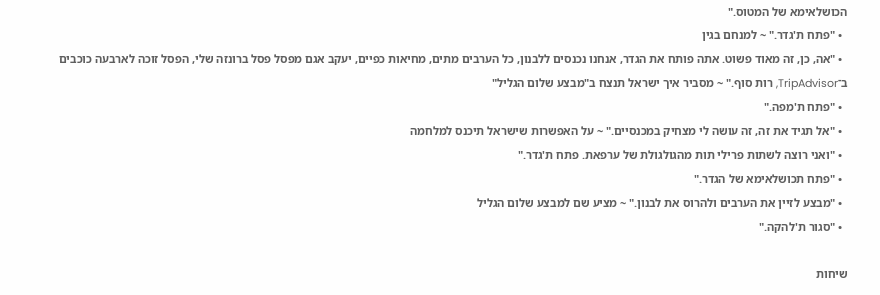הכושלאימא של המטוס."
  • "פתח ת'גדר." ~ למנחם בגין
  • "אה, כן, זה מאוד פשוט. אתה פותח את הגדר, אנחנו נכנסים ללבנון, כל הערבים מתים, מחיאות כפיים, יעקב אגם מפסל פסל ברונזה שלי, הפסל זוכה לארבעה כוכבים ב־TripAdvisor, רות סוף." ~ מסביר איך ישראל תנצח ב"מבצע שלום הגליל"
  • "פתח ת'מפה."
  • "אל תגיד את זה, זה עושה לי מצחיק במכנסיים." ~ על האפשרות שישראל תיכנס למלחמה
  • "ואני רוצה לשתות פרילי תות מהגולגולת של ערפאת. פתח ת'גדר."
  • "פתח תכושלאימא של הגדר."
  • "מבצע לזיין את הערבים ולהרוס את לבנון." ~ מציע שם למבצע שלום הגליל
  • "סגור ת'להקה."

שיחות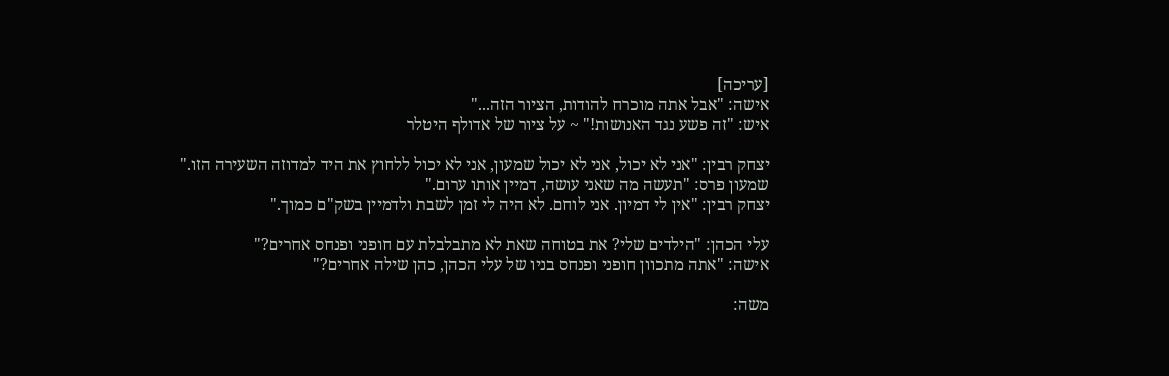[עריכה]
אישה: "אבל אתה מוכרח להודות, הציור הזה..."
איש: "זה פשע נגד האנושות!" ~ על ציור של אדולף היטלר

יצחק רבין: "אני לא יכול, אני לא יכול שמעון, אני לא יכול ללחוץ את היד למדוזה השעירה הזו."
שמעון פרס: "תעשה מה שאני עושה, דמיין אותו ערום."
יצחק רבין: "אין לי דמיון. אני לוחם. לא היה לי זמן לשבת ולדמיין בשק"ם כמוך."

עלי הכהן: "הילדים שלי? את בטוחה שאת לא מתבלבלת עם חופני ופנחס אחרים?"
אישה: "אתה מתכוון חופני ופנחס בניו של עלי הכהן, כהן שילה אחרים?"

משה: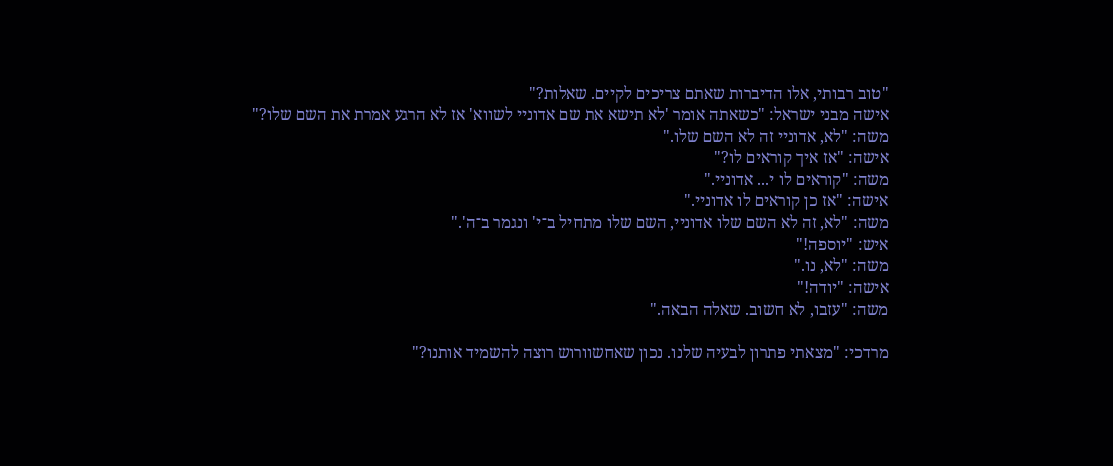"טוב רבותי, אלו הדיברות שאתם צריכים לקיים. שאלות?"
אישה מבני ישראל: "כשאתה אומר 'לא תישא את שם אדוניי לשווא' אז לא הרגע אמרת את השם שלו?"
משה: "לא, אדוניי זה לא השם שלו."
אישה: "אז איך קוראים לו?"
משה: "קוראים לו י... אדוניי."
אישה: "אז כן קוראים לו אדוניי."
משה: "לא, זה לא השם שלו אדוניי, השם שלו מתחיל ב־י' ונגמר ב־ה'."
איש: "יוספה!"
משה: "לא, נו."
אישה: "יודה!"
משה: "עזבו, לא חשוב. שאלה הבאה."

מרדכי: "מצאתי פתרון לבעיה שלנו. נכון שאחשוורוש רוצה להשמיד אותנו?"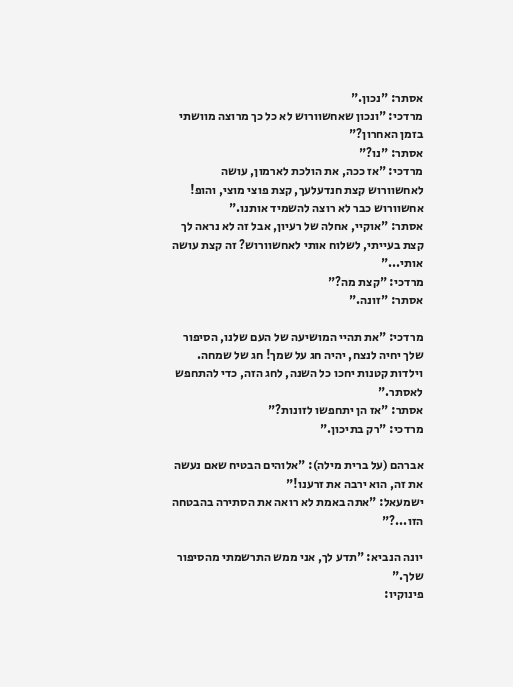אסתר: "נכון."
מרדכי: "ונכון שאחשוורוש לא כל כך מרוצה מוושתי בזמן האחרון?"
אסתר: "נו?"
מרדכי: "אז ככה, את הולכת לארמון, עושה לאחשוורוש קצת חנדעלעך, קצת פוצי מוצי, והופ! אחשוורוש כבר לא רוצה להשמיד אותנו."
אסתר: "אוקיי, אחלה של רעיון, אבל זה לא נראה לך קצת בעייתי, לשלוח אותי לאחשוורוש? זה קצת עושה אותי..."
מרדכי: "קצת מה?"
אסתר: "זונה."

מרדכי: "את תהיי המושיעה של העם שלנו, הסיפור שלך יחיה לנצח, יהיה חג על שמך! חג של שמחה. וילדות קטנות יחכו כל השנה, לחג הזה, כדי להתחפש לאסתר."
אסתר: "אז הן יתחפשו לזונות?"
מרדכי: "רק בתיכון."

אברהם (על ברית מילה): "אלוהים הבטיח שאם נעשה את זה, הוא ירבה את זרענו!"
ישמעאל: "אתה באמת לא רואה את הסתירה בהבטחה הזו...?"

יונה הנביא: "תדע לך, אני ממש התרשמתי מהסיפור שלך."
פינוקיו: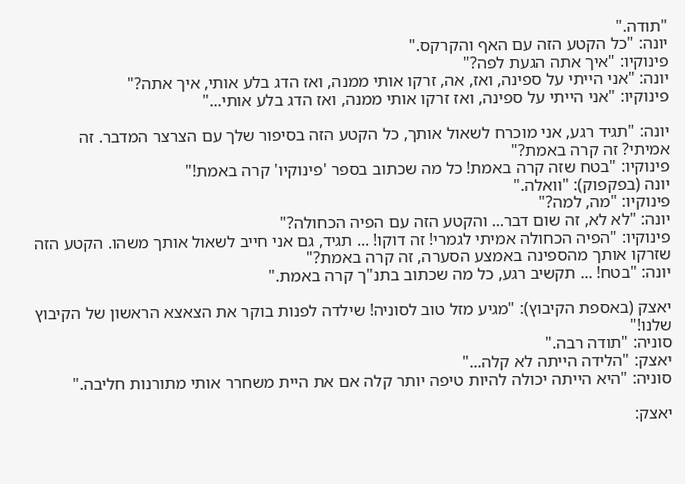"תודה."
יונה: "כל הקטע הזה עם האף והקרקס."
פינוקיו: "איך אתה הגעת לפה?"
יונה: "אני הייתי על ספינה, ואז, אה, זרקו אותי ממנה, ואז הדג בלע אותי, איך אתה?"
פינוקיו: "אני הייתי על ספינה, ואז זרקו אותי ממנה, ואז הדג בלע אותי..."

יונה: "תגיד רגע, אני מוכרח לשאול אותך, כל הקטע הזה בסיפור שלך עם הצרצר המדבר. זה אמיתי? זה קרה באמת?"
פינוקיו: "בטח שזה קרה באמת! כל מה שכתוב בספר 'פינוקיו' קרה באמת!"
יונה (בפקפוק): "וואלה."
פינוקיו: "מה, למה?"
יונה: "לא לא, זה שום דבר... והקטע הזה עם הפיה הכחולה?"
פינוקיו: "הפיה הכחולה אמיתי לגמרי! זה דוקו! ... תגיד, גם אני חייב לשאול אותך משהו. הקטע הזה שזרקו אותך מהספינה באמצע הסערה, זה קרה באמת?"
יונה: "בטח! ... תקשיב רגע, כל מה שכתוב בתנ"ך קרה באמת."

יאצק (באספת הקיבוץ): "מגיע מזל טוב לסוניה! שילדה לפנות בוקר את הצאצא הראשון של הקיבוץ שלנו!"
סוניה: "תודה רבה."
יאצק: "הלידה הייתה לא קלה..."
סוניה: "היא הייתה יכולה להיות טיפה יותר קלה אם את היית משחרר אותי מתורנות חליבה."

יאצק: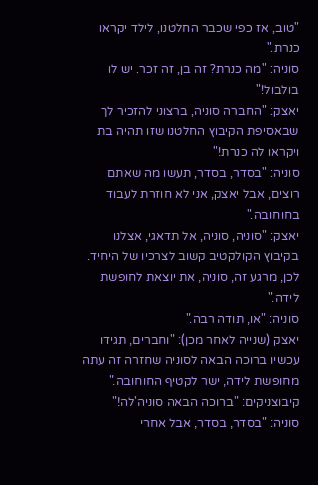"טוב, אז כפי שכבר החלטנו, לילד יקראו כנרת."
סוניה: "מה כנרת? זה בן, זה זכר. יש לו בולבול!"
יאצק: "החברה סוניה, ברצוני להזכיר לך שבאסיפת הקיבוץ החלטנו שזו תהיה בת ויקראו לה כנרת!"
סוניה: "בסדר, בסדר, תעשו מה שאתם רוצים, אבל יאצק, אני לא חוזרת לעבוד בחוחובה."
יאצק: "סוניה, סוניה, אל תדאגי, אצלנו בקיבוץ הקולקטיב קשוב לצרכיו של היחיד. לכן, מרגע זה, סוניה, את יוצאת לחופשת לידה."
סוניה: "או, תודה רבה."
יאצק (שנייה לאחר מכן): "וחברים, תגידו עכשיו ברוכה הבאה לסוניה שחזרה זה עתה מחופשת לידה, ישר לקטיף החוחובה."
קיבוצניקים: "ברוכה הבאה סוניה'לה!"
סוניה: "בסדר, בסדר, אבל אחרי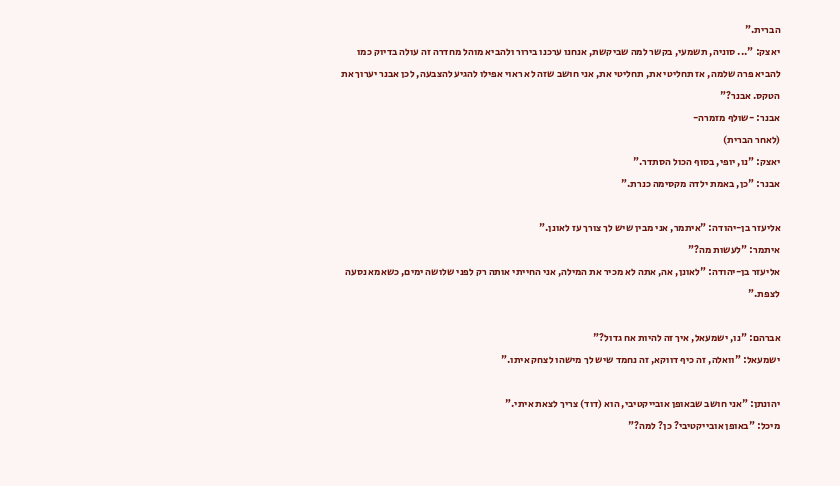הברית."
יאצק: "... סוניה, תשמעי, בקשר למה שביקשת, אנחנו ערכנו בירור ולהביא מוהל מחדרה זה עולה בדיוק כמו להביא פרה שלמה, אז תחליטי את, תחליטי את, אני חושב שזה לא ראוי אפילו להגיע להצבעה, לכן אבנר יערוך את הטקס. אבנר?"
אבנר: -שולף מזמרה-
(לאחר הברית)
יאצק: "נו, יופי, בסוף הכול הסתדר."
אבנר: "כן, באמת ילדה מקסימה כנרת."

אליעזר בן-יהודה: "איתמר, אני מבין שיש לך צורך עז לאונן."
איתמר: "לעשות מה?"
אליעזר בן-יהודה: "לאונן, אה, אתה לא מכיר את המילה, אני החייתי אותה רק לפני שלושה ימים, כשאמא נסעה לצפת."

אברהם: "נו, ישמעאל, איך זה להיות אח גדול?"
ישמעאל: "וואלה, זה כיף דווקא, זה נחמד שיש לך מישהו לצחק איתו."

יהונתן: "אני חושב שבאופן אובייקטיבי, הוא (דוד) צריך לצאת איתי."
מיכל: "באופן אובייקטיבי? כן? למה?"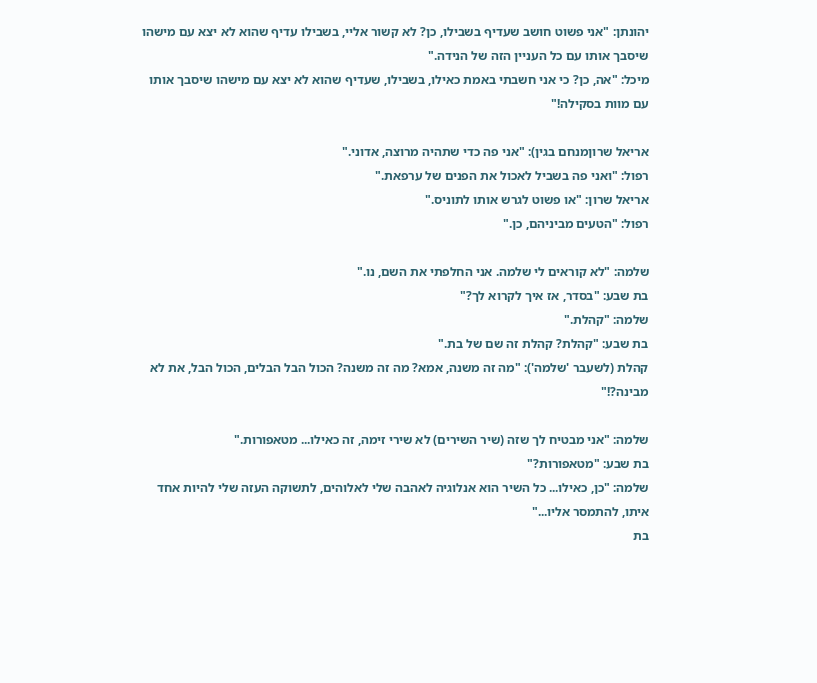יהונתן: "אני פשוט חושב שעדיף בשבילו, כן? לא קשור אליי, בשבילו עדיף שהוא לא יצא עם מישהו שיסבך אותו עם כל העניין הזה של הנידה."
מיכל: "אה, כן? כי אני חשבתי באמת כאילו, בשבילו, שעדיף שהוא לא יצא עם מישהו שיסבך אותו עם מוות בסקילה!"

אריאל שרוןמנחם בגין): "אני פה כדי שתהיה מרוצה, אדוני."
רפול: "ואני פה בשביל לאכול את הפנים של ערפאת."
אריאל שרון: "או פשוט לגרש אותו לתוניס."
רפול: "הטעים מביניהם, כן."

שלמה: "לא קוראים לי שלמה. אני החלפתי את השם, נו."
בת שבע: "בסדר, אז איך לקרוא לך?"
שלמה: "קהלת."
בת שבע: "קהלת? קהלת זה שם של בת."
קהלת (לשעבר 'שלמה'): "מה זה משנה, אמא? מה זה משנה? הכול הבל הבלים, הכול הבל, את לא מבינה?!"

שלמה: "אני מבטיח לך שזה (שיר השירים) לא שירי זימה, זה כאילו... מטאפורות."
בת שבע: "מטאפורות?"
שלמה: "כן, כאילו... כל השיר הוא אנלוגיה לאהבה שלי לאלוהים, לתשוקה העזה שלי להיות אחד איתו, להתמסר אליו..."
בת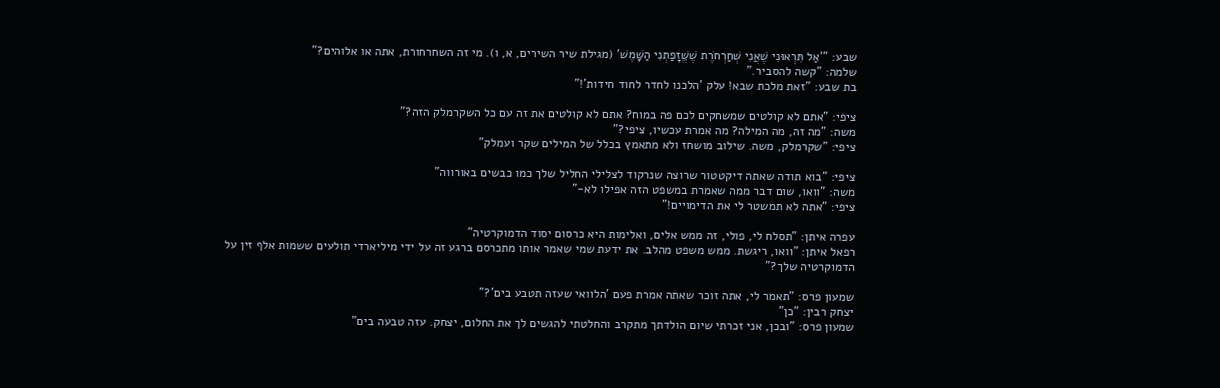שבע: "'אַל תִּרְאוּנִי שֶׁאֲנִי שְׁחַרְחֹרֶת שֶׁשֱּׁזָפַתְנִי הַשָּׁמֶשׁ' (מגילת שיר השירים, א, ו). מי זה השחרחורת, אתה או אלוהים?"
שלמה: "קשה להסביר."
בת שבע: "זאת מלכת שבא! עלק 'הלכנו לחדר לחוד חידות'!"

ציפי: "אתם לא קולטים שמשחקים לכם פה במוח? אתם לא קולטים את זה עם כל השקרמלק הזה?"
משה: "מה זה, מה המילה? מה אמרת עכשיו, ציפי?"
ציפי: "שקרמלק, משה. שילוב מושחז ולא מתאמץ בכלל של המילים שקר ועמלק"

ציפי: "בוא תודה שאתה דיקטטור שרוצה שנרקוד לצלילי החליל שלך כמו כבשים באורווה"
משה: "וואו, שום דבר ממה שאמרת במשפט הזה אפילו לא-"
ציפי: "אתה לא תמשטר לי את הדימויים!"

עפרה איתן: "תסלח לי, פולי, זה ממש אלים, ואלימות היא כרסום יסוד הדמוקרטיה"
רפאל איתן: "וואו, ריגשת. ממש משפט מהלב. את ידעת שמי שאמר אותו מתכרסם ברגע זה על ידי מיליארדי תולעים ששמות אלף זין על הדמוקרטיה שלך?"

שמעון פרס: "תאמר לי, אתה זוכר שאתה אמרת פעם 'הלוואי שעזה תטבע בים'?"
יצחק רבין: "כן"
שמעון פרס: "ובכן, אני זכרתי שיום הולדתך מתקרב והחלטתי להגשים לך את החלום, יצחק. עזה טבעה בים"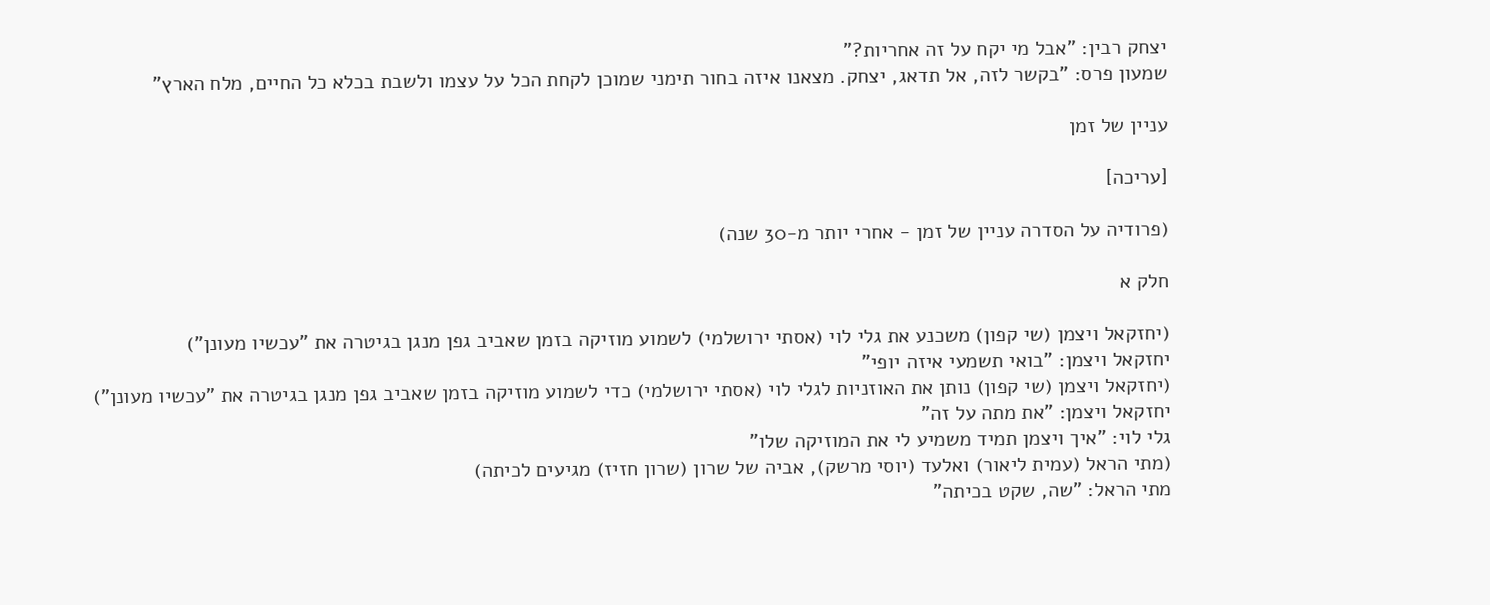יצחק רבין: "אבל מי יקח על זה אחריות?"
שמעון פרס: "בקשר לזה, אל תדאג, יצחק. מצאנו איזה בחור תימני שמוכן לקחת הכל על עצמו ולשבת בכלא כל החיים, מלח הארץ"

עניין של זמן

[עריכה]

(פרודיה על הסדרה עניין של זמן - אחרי יותר מ-30 שנה)

חלק א

(יחזקאל ויצמן (שי קפון) משכנע את גלי לוי (אסתי ירושלמי) לשמוע מוזיקה בזמן שאביב גפן מנגן בגיטרה את "עכשיו מעונן")
יחזקאל ויצמן: "בואי תשמעי איזה יופי"
(יחזקאל ויצמן (שי קפון) נותן את האוזניות לגלי לוי (אסתי ירושלמי) כדי לשמוע מוזיקה בזמן שאביב גפן מנגן בגיטרה את "עכשיו מעונן")
יחזקאל ויצמן: "את מתה על זה"
גלי לוי: "איך ויצמן תמיד משמיע לי את המוזיקה שלו"
(מתי הראל (עמית ליאור) ואלעד (יוסי מרשק), אביה של שרון (שרון חזיז) מגיעים לכיתה)
מתי הראל: "שה, שקט בכיתה"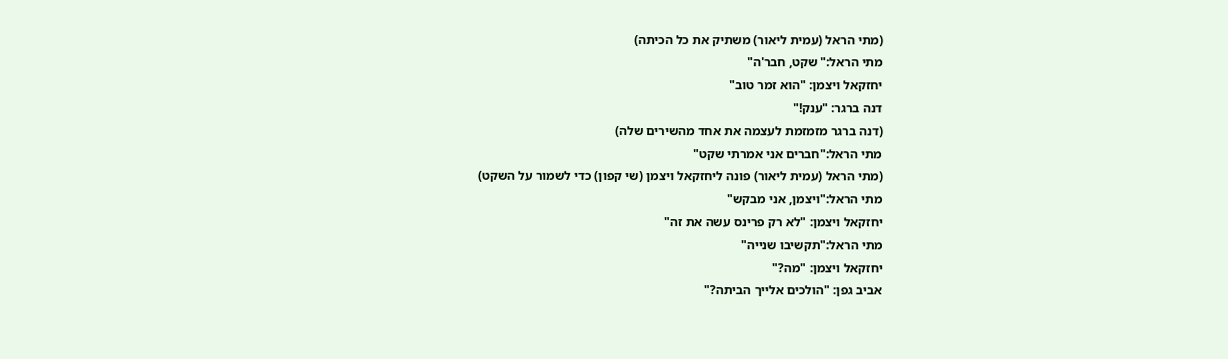(מתי הראל (עמית ליאור) משתיק את כל הכיתה)
מתי הראל:" שקט, חבר'ה"
יחזקאל ויצמן: "הוא זמר טוב"
דנה ברגר: "ענק!"
(דנה ברגר מזמזמת לעצמה את אחד מהשירים שלה)
מתי הראל:"חברים אני אמרתי שקט"
(מתי הראל (עמית ליאור) פונה ליחזקאל ויצמן (שי קפון) כדי לשמור על השקט)
מתי הראל:"ויצמן, אני מבקש"
יחזקאל ויצמן: "לא רק פרינס עשה את זה"
מתי הראל:"תקשיבו שנייה"
יחזקאל ויצמן: "מה?"
אביב גפן: "הולכים אלייך הביתה?"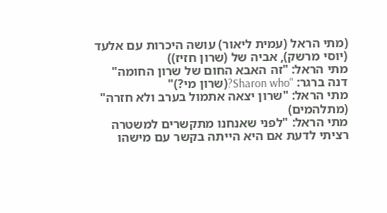(מתי הראל (עמית ליאור) עושה היכרות עם אלעד (יוסי מרשק), אביה של (שרון חזיז))
מתי הראל: "זה האבא החום של שרון החומה"
דנה ברגר: "Sharon who?(שרון מי?)"
מתי הראל: "שרון יצאה אתמול בערב ולא חזרה"
(מתלהמים)
מתי הראל: "לפני שאנחנו מתקשרים למשטרה רציתי לדעת אם היא הייתה בקשר עם מישהו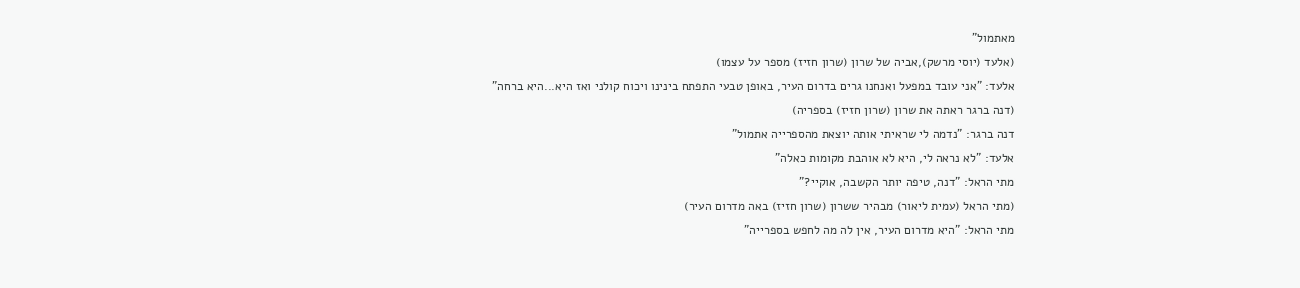מאתמול"
(אלעד (יוסי מרשק),אביה של שרון (שרון חזיז) מספר על עצמו)
אלעד: "אני עובד במפעל ואנחנו גרים בדרום העיר, באופן טבעי התפתח בינינו ויכוח קולני ואז היא...היא ברחה"
(דנה ברגר ראתה את שרון (שרון חזיז) בספריה)
דנה ברגר: "נדמה לי שראיתי אותה יוצאת מהספרייה אתמול"
אלעד: "לא נראה לי, היא לא אוהבת מקומות כאלה"
מתי הראל: "דנה, טיפה יותר הקשבה, אוקיי?"
(מתי הראל (עמית ליאור) מבהיר ששרון (שרון חזיז) באה מדרום העיר)
מתי הראל: "היא מדרום העיר, אין לה מה לחפש בספרייה"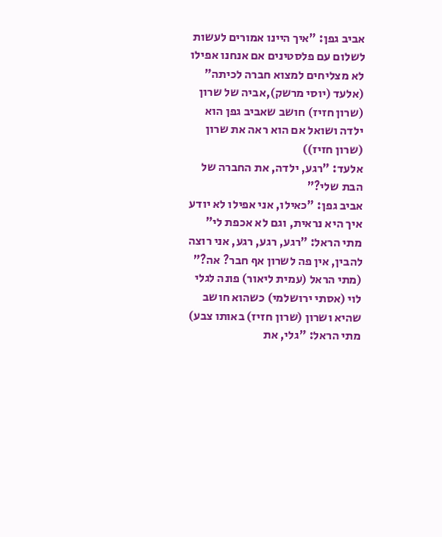אביב גפן: "איך היינו אמורים לעשות לשלום עם פלסטינים אם אנחנו אפילו לא מצליחים למצוא חברה לכיתה"
(אלעד (יוסי מרשק),אביה של שרון (שרון חזיז) חושב שאביב גפן הוא ילדה ושואל אם הוא ראה את שרון (שרון חזיז))
אלעד: "רגע, ילדה, את החברה של הבת שלי?"
אביב גפן: "כאילו, אני אפילו לא יודע איך היא נראית, וגם לא אכפת לי"
מתי הראל: "רגע, רגע, רגע, אני רוצה להבין, אין פה לשרון אף חבר? אה?"
(מתי הראל (עמית ליאור) פונה לגלי לוי (אסתי ירושלמי) כשהוא חושב שהיא ושרון (שרון חזיז) באותו צבע)
מתי הראל: "גלי, את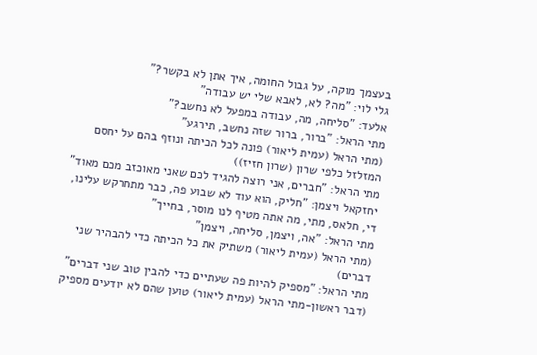בעצמך מוקה, על גבול החומה, איך אתן לא בקשר?"
גלי לוי: "מה? לא, לאבא שלי יש עבודה"
אלעד: "סליחה, מה, עבודה במפעל לא נחשב?"
מתי הראל: "ברור, ברור שזה נחשב, תירגע"
(מתי הראל (עמית ליאור) פונה לכל הכיתה ונוזף בהם על יחסם המזלזל כלפי שרון (שרון חזיז))
מתי הראל: "חברים, אני רוצה להגיד לכם שאני מאוכזב מכם מאוד"
יחזקאל ויצמן: "חליק, הוא עוד לא שבוע פה, כבר מתחרקש עלינו, די, חלאס, מתי, מה אתה מטיף לנו מוסר, בחייך"
מתי הראל: "אה, ויצמן, סליחה, ויצמן"
(מתי הראל (עמית ליאור) משתיק את כל הכיתה כדי להבהיר שני דברים)
מתי הראל: "מספיק להיות פה שעתיים כדי להבין טוב שני דברים"
(דבר ראשון-מתי הראל (עמית ליאור) טוען שהם לא יודעים מספיק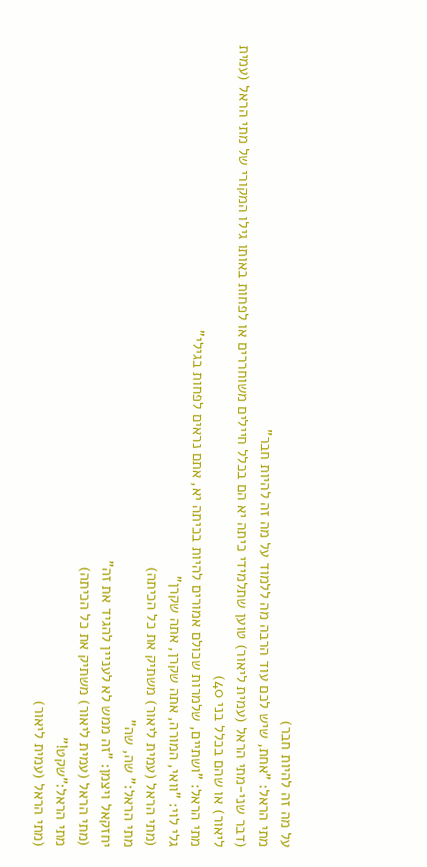על מה זה להיות חבר)
מתי הראל: "אחת, שיש לכם עוד הרבה מה ללמוד על מה זה להיות חבר"
(דבר שני-מתי הראל (עמית ליאור) טוען שתלמידי כיתה יא הם בכלל חיילים משוחררים או לפחות באותו גילו המקורי של מתי הראל (עמית ליאור) או שהם בכלל בני 40)
מתי הראל: "ושתיים, שלמרות שכולם אמורים להיות בכיתה יא, אתם נראים לפחות בגילי"
גלי לוי: "וואי, המורה, אתה שקרן, אתה שקרן"
(מתי הראל (עמית ליאור) משתיק את כל הכיתה)
מתי הראל:" שה, שה"
יחזקאל ויצמן: "זה ממש לא לעניין להגיד את זה"
(מתי הראל (עמית ליאור) משתיק את כל הכיתה)
מתי הראל:"שקט!"
(מתי הראל (עמית ליאור)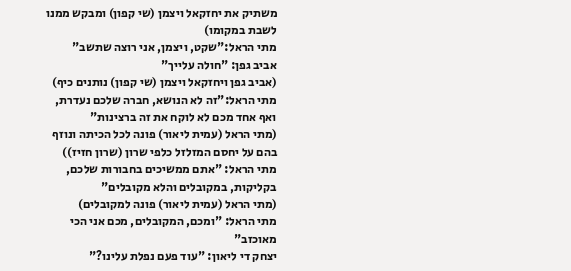משתיק את יחזקאל ויצמן (שי קפון) ומבקש ממנו לשבת במקומו)
מתי הראל:"שקט, ויצמן, אני רוצה שתשב"
אביב גפן: "חולה עלייך"
(אביב גפן ויחזקאל ויצמן (שי קפון) נותנים כיף)
מתי הראל:"זה לא הנושא, חברה שלכם נעדרת, ואף אחד מכם לא לוקח את זה ברצינות"
(מתי הראל (עמית ליאור) פונה לכל הכיתה ונוזף בהם על יחסם המזלזל כלפי שרון (שרון חזיז))
מתי הראל: "אתם ממשיכים בחבורות שלכם, בקליקות, במקובלים והלא מקובלים"
(מתי הראל (עמית ליאור) פונה למקובלים)
מתי הראל: "ומכם, המקובלים, מכם אני הכי מאוכזב"
יצחק די ליאון: "עוד פעם נפלת עלינו?"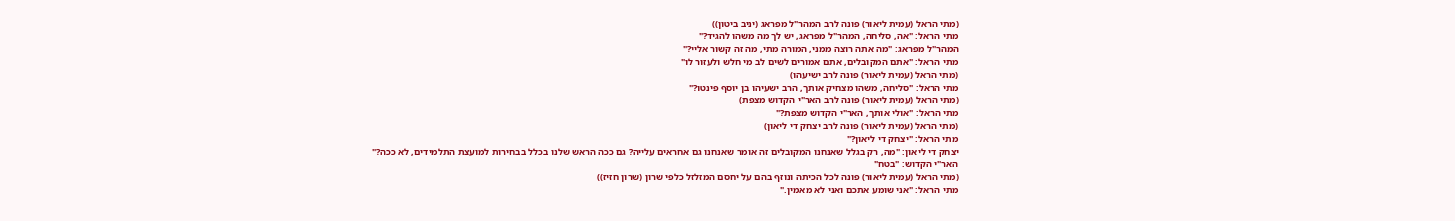(מתי הראל (עמית ליאור) פונה לרב המהר"ל מפראג (יניב ביטון))
מתי הראל: "אה, סליחה, המהר"ל מפראג, יש לך מה משהו להגיד?"
המהר"ל מפראג: "מה אתה רוצה ממני, המורה מתי, מה זה קשור אליי?"
מתי הראל: "אתם המקובלים, אתם אמורים לשים לב מי חלש ולעזור לו"
(מתי הראל (עמית ליאור) פונה לרב ישיעהו)
מתי הראל: "סליחה, משהו מצחיק אותך, הרב ישעיהו בן יוסף פינטו?"
(מתי הראל (עמית ליאור) פונה לרב האר"י הקדוש מצפת)
מתי הראל: "אולי אותך, האר"י הקדוש מצפת?"
(מתי הראל (עמית ליאור) פונה לרב יצחק די ליאון)
מתי הראל: "יצחק די ליאון?"
יצחק די ליאון: "מה, רק בגלל שאנחנו המקובלים זה אומר שאנחנו גם אחראים עלייה? גם ככה הראש שלנו בכלל בבחירות למועצת התלמידים, לא ככה?"
האר"י הקדוש: "בטח"
(מתי הראל (עמית ליאור) פונה לכל הכיתה ונוזף בהם על יחסם המזלזל כלפי שרון (שרון חזיז))
מתי הראל: "אני שומע אתכם ואני לא מאמין."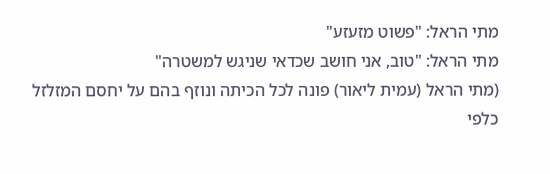מתי הראל: "פשוט מזעזע"
מתי הראל: "טוב, אני חושב שכדאי שניגש למשטרה"
(מתי הראל (עמית ליאור) פונה לכל הכיתה ונוזף בהם על יחסם המזלזל כלפי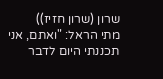שרון (שרון חזיז))
מתי הראל: "ואתם, אני תכננתי היום לדבר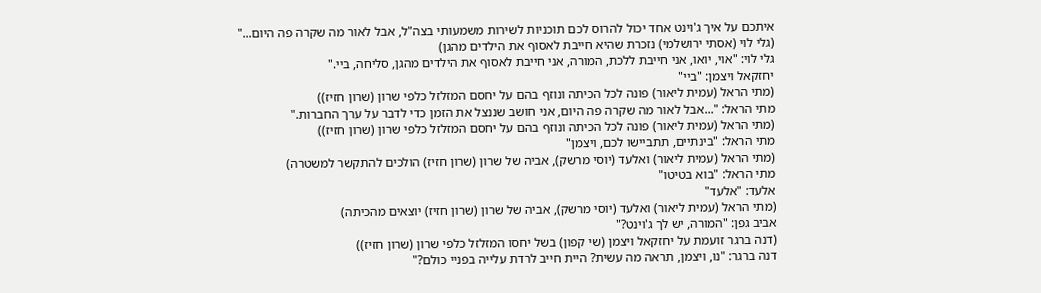איתכם על איך ג'וינט אחד יכול להרוס לכם תוכניות לשירות משמעותי בצה"ל, אבל לאור מה שקרה פה היום..."
(גלי לוי (אסתי ירושלמי) נזכרת שהיא חייבת לאסוף את הילדים מהגן)
גלי לוי: "אוי, יואו, אני חייבת ללכת, המורה, אני חייבת לאסוף את הילדים מהגן, סליחה, ביי."
יחזקאל ויצמן: "ביי"
(מתי הראל (עמית ליאור) פונה לכל הכיתה ונוזף בהם על יחסם המזלזל כלפי שרון (שרון חזיז))
מתי הראל: "...אבל לאור מה שקרה פה היום, אני חושב שננצל את הזמן כדי לדבר על ערך החברות."
(מתי הראל (עמית ליאור) פונה לכל הכיתה ונוזף בהם על יחסם המזלזל כלפי שרון (שרון חזיז))
מתי הראל: "בינתיים, תתביישו לכם, ויצמן"
(מתי הראל (עמית ליאור) ואלעד (יוסי מרשק), אביה של שרון (שרון חזיז) הולכים להתקשר למשטרה)
מתי הראל: "בוא בטיטו"
אלעד: "אלעד"
(מתי הראל (עמית ליאור) ואלעד (יוסי מרשק), אביה של שרון (שרון חזיז) יוצאים מהכיתה)
אביב גפן: "המורה, יש לך ג'וינט?"
(דנה ברגר זועמת על יחזקאל ויצמן (שי קפון) בשל יחסו המזלזל כלפי שרון (שרון חזיז))
דנה ברגר: "נו, ויצמן, תראה מה עשית? היית חייב לרדת עלייה בפניי כולם?"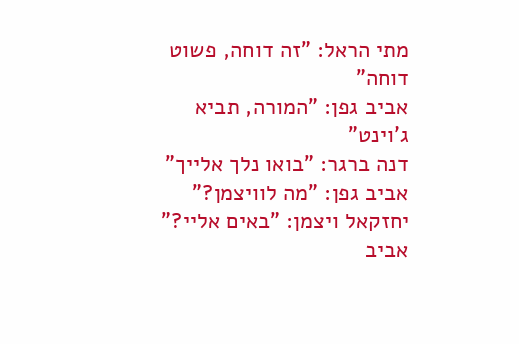מתי הראל: "זה דוחה, פשוט דוחה"
אביב גפן: "המורה, תביא ג'וינט"
דנה ברגר: "בואו נלך אלייך"
אביב גפן: "מה לוויצמן?"
יחזקאל ויצמן: "באים אליי?"
אביב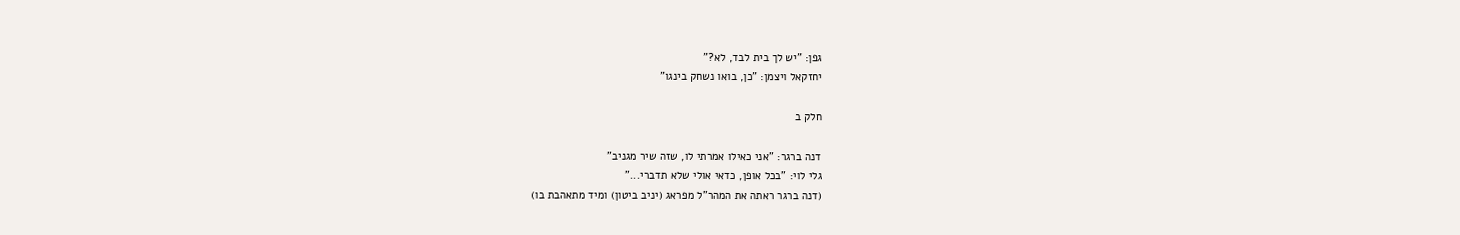גפן: "יש לך בית לבד, לא?"
יחזקאל ויצמן: "כן, בואו נשחק בינגו"

חלק ב

דנה ברגר: "אני כאילו אמרתי לו, שזה שיר מגניב"
גלי לוי: "בכל אופן, כדאי אולי שלא תדברי..."
(דנה ברגר ראתה את המהר"ל מפראג (יניב ביטון) ומיד מתאהבת בו)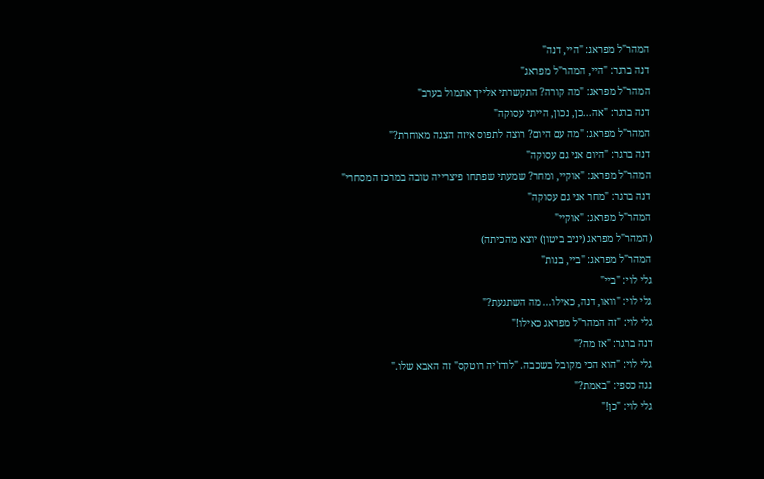המהר"ל מפראג: "היי, דנה"
דנה ברגר: "היי, המהר"ל מפראג"
המהר"ל מפראג: "מה קורה? התקשרתי אלייך אתמול בערב"
דנה ברגר: "אה...כן, נכון, הייתי עסוקה"
המהר"ל מפראג: "מה עם היום? רוצה לתפוס איזה הצגה מאוחרת?"
דנה ברגר: "היום אני גם עסוקה"
המהר"ל מפראג: "אוקיי, ומחר? שמעתי שפתחו פיצרייה טובה במרכז המסחרי"
דנה ברגר: "מחר אני גם עסוקה"
המהר"ל מפראג: "אוקיי"
(המהר"ל מפראג (יניב ביטון) יוצא מהכיתה)
המהר"ל מפראג: "ביי, בנות"
גלי לוי: "ביי"
גלי לוי: "וואו, דנה, כאילו... מה השתגעת?"
גלי לוי: "זה המהר"ל מפראג כאילו!"
דנה ברגר: "אז מה?"
גלי לוי: "הוא הכי מקובל בשכבה. "לודז'יה רוטקס" זה האבא שלו."
נגה כספי: "באמת?"
גלי לוי: "כן!"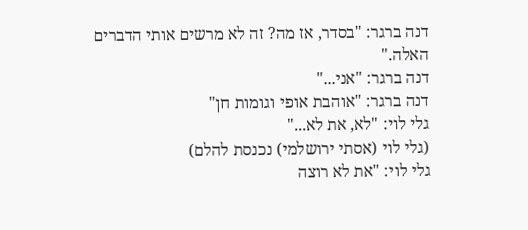דנה ברגר: "בסדר, אז מה? זה לא מרשים אותי הדברים האלה."
דנה ברגר: "אני..."
דנה ברגר: "אוהבת אופי וגומות חן"
גלי לוי: "לא, את לא..."
(גלי לוי (אסתי ירושלמי) נכנסת להלם)
גלי לוי: "את לא רוצה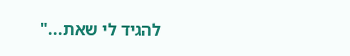להגיד לי שאת..."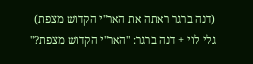(דנה ברגר ראתה את האר"י הקדוש מצפת)
גלי לוי + דנה ברגר: "האר"י הקדוש מצפת?"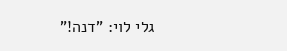גלי לוי: "דנה!"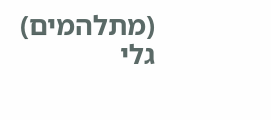(מתלהמים)
גלי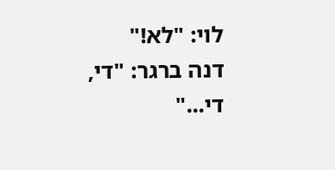לוי: "לא!"
דנה ברגר: "די, די..."